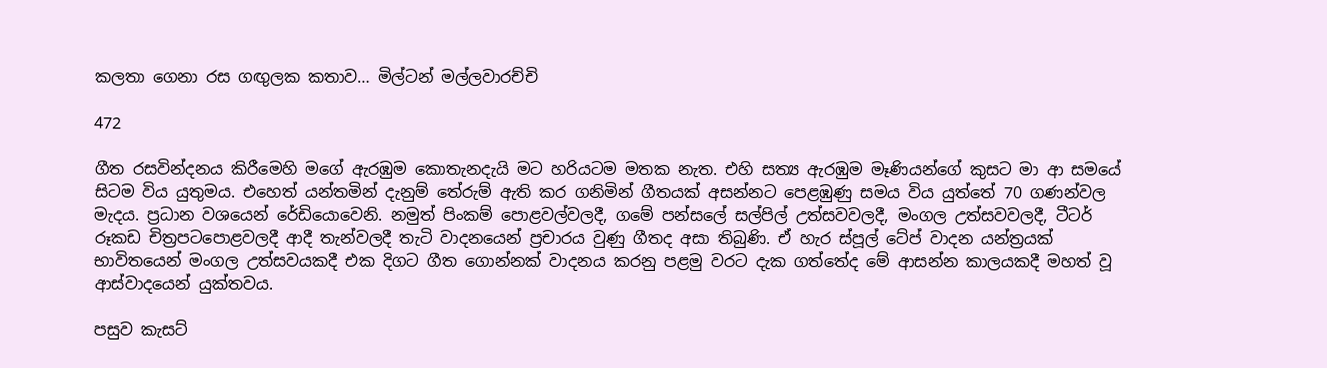කලතා ගෙනා රස ගඟුලක කතාව… මිල්ටන් මල්ලවාරච්චි

472

ගීත රසවින්දනය කිරීමෙහි මගේ ඇරඹුම කොතැනදැයි මට හරියටම මතක නැත. එහි සත්‍ය ඇරඹුම මෑණියන්ගේ කුසට මා ආ සමයේ සිටම විය යුතුමය. එහෙත් යන්තමින් දැනුම් තේරුම් ඇති කර ගනිමින් ගීතයක් අසන්නට පෙළඹුණු සමය විය යුත්තේ 70 ගණන්වල මැදය. ප්‍රධාන වශයෙන් රේඩියොවෙනි. නමුත් පිංකම් පොළවල්වලදී, ගමේ පන්සලේ සල්පිල් උත්සවවලදී, මංගල උත්සවවලදී, ටීටර් රූකඩ චිත්‍රපටපොළවලදී ආදී තැන්වලදී තැටි වාදනයෙන් ප්‍රචාරය වුණු ගීතද අසා තිබුණි. ඒ හැර ස්පූල් ටේප් වාදන යන්ත්‍රයක් භාවිතයෙන් මංගල උත්සවයකදී එක දිගට ගීත ගොන්නක් වාදනය කරනු පළමු වරට දැක ගත්තේද මේ ආසන්න කාලයකදී මහත් වූ ආස්වාදයෙන් යුක්තවය.

පසුව කැසට්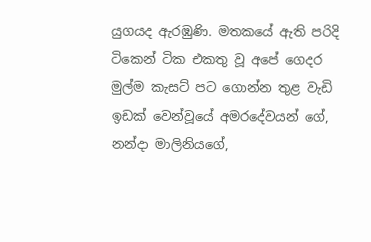යුගයද ඇරඹුණි. මතකයේ ඇති පරිදි ටිකෙන් ටික එකතු වූ අපේ ගෙදර මුල්ම කැසට් පට ගොන්න තුළ වැඩි ඉඩක් වෙන්වූයේ අමරදේවයන් ගේ, නන්දා මාලිනියගේ,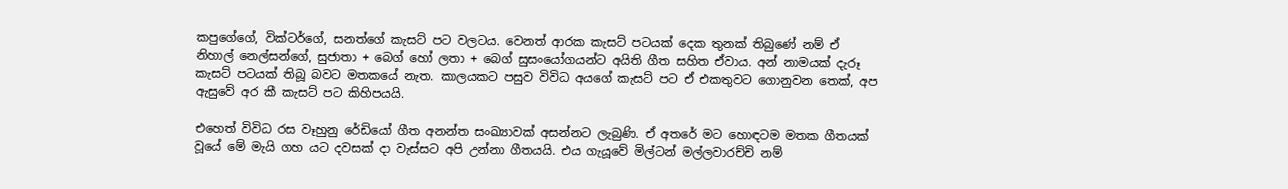කපුගේගේ, වික්ටර්ගේ, සනත්ගේ කැසට් පට වලටය. වෙනත් ආරක කැසට් පටයක් දෙක තුනක් තිබුණේ නම් ඒ නිහාල් නෙල්සන්ගේ, සුජාතා + බෙග් හෝ ලතා + බෙග් සුසංයෝගයන්ට අයිති ගීත සහිත ඒවාය. අන් නාමයක් දැරූ කැසට් පටයක් තිබූ බවට මතකයේ නැත. කාලයකට පසුව විවිධ අයගේ කැසට් පට ඒ එකතුවට ගොනුවන තෙක්, අප ඇසුවේ අර කී කැසට් පට කිහිපයයි.

එහෙත් විවිධ රස වෑහුනු රේඩියෝ ගීත අනන්ත සංඛ්‍යාවක් අසන්නට ලැබුණි. ඒ අතරේ මට හොඳටම මතක ගීතයක් වූයේ මේ මැයි ගහ යට දවසක් දා වැස්සට අපි උන්නා ගීතයයි. එය ගැයූවේ මිල්ටන් මල්ලවාරච්චි නම්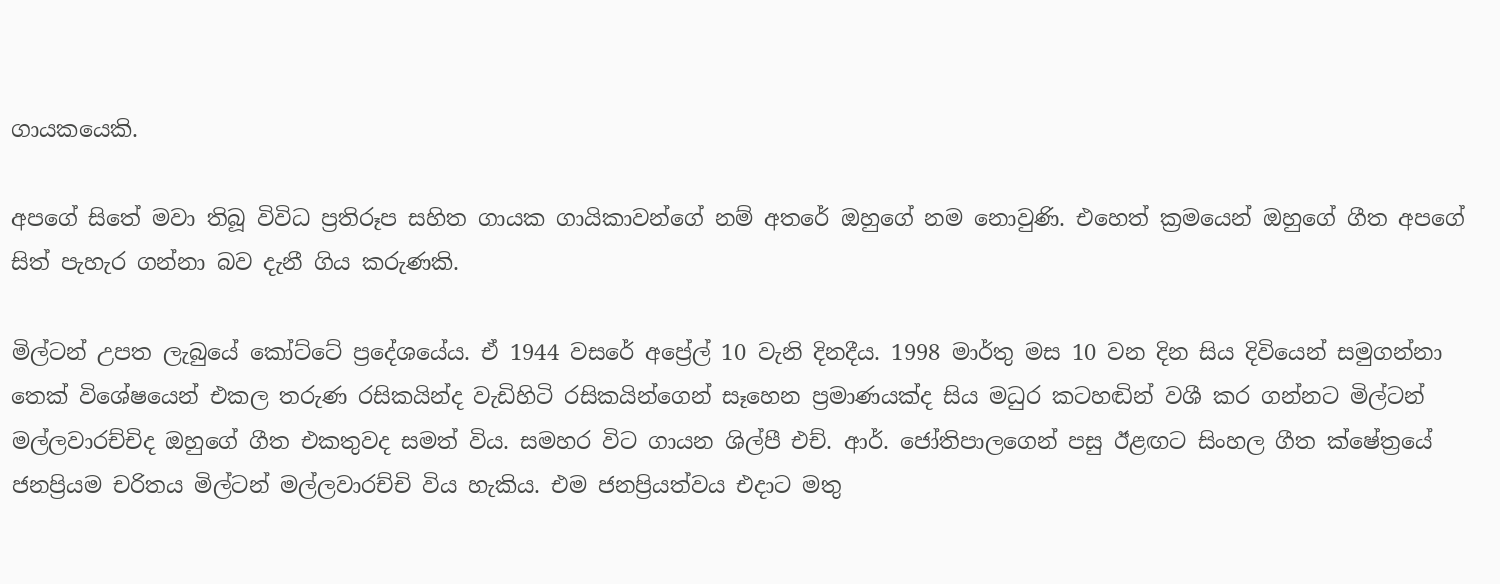ගායකයෙකි.

අපගේ සිතේ මවා තිබූ විවිධ ප්‍රතිරූප සහිත ගායක ගායිකාවන්ගේ නම් අතරේ ඔහුගේ නම නොවුණි. එහෙත් ක්‍රමයෙන් ඔහුගේ ගීත අපගේ සිත් පැහැර ගන්නා බව දැනී ගිය කරුණකි.

මිල්ටන් උපත ලැබුයේ කෝට්ටේ ප්‍රදේශයේය. ඒ 1944 වසරේ අප්‍රේල් 10 වැනි දිනදීය. 1998 මාර්තු මස 10 වන දින සිය දිවියෙන් සමුගන්නා තෙක් විශේෂයෙන් එකල තරුණ රසිකයින්ද වැඩිහිටි රසිකයින්ගෙන් සෑහෙන ප්‍රමාණයක්ද සිය මධුර කටහඬින් වශී කර ගන්නට මිල්ටන් මල්ලවාරච්චිද ඔහුගේ ගීත එකතුවද සමත් විය. සමහර විට ගායන ශිල්පී එච්. ආර්. ජෝතිපාලගෙන් පසු ඊළඟට සිංහල ගීත ක්ෂේත්‍රයේ ජනප්‍රියම චරිතය මිල්ටන් මල්ලවාරච්චි විය හැකිය. එම ජනප්‍රියත්වය එදාට මතු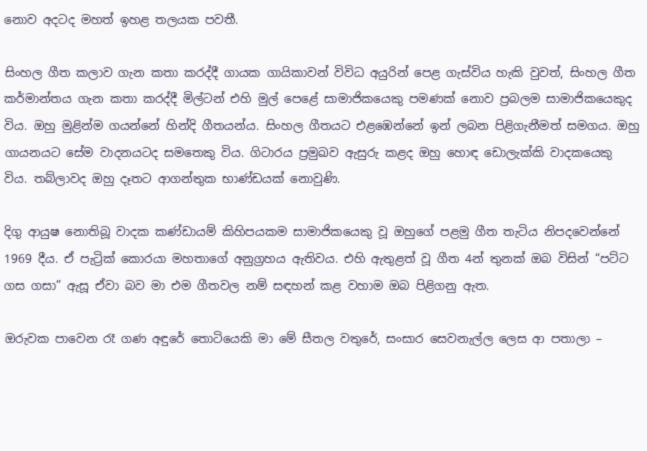නොව අදටද මහත් ඉහළ තලයක පවතී.

සිංහල ගීත කලාව ගැන කතා කරද්දී ගායක ගායිකාවන් විවිධ අයුරින් පෙළ ගැස්විය හැකි වුවත්, සිංහල ගීත කර්මාන්තය ගැන කතා කරද්දී මිල්ටන් එහි මුල් පෙළේ සාමාජිකයෙකු පමණක් නොව ප්‍රබලම සාමාජිකයෙකුද විය. ඔහු මුළින්ම ගයන්නේ හින්දි ගීතයන්ය. සිංහල ගීතයට එළඹෙන්නේ ඉන් ලබන පිළිගැනීමත් සමගය. ඔහු ගායනයට සේම වාදනයටද සමතෙකු විය. ගිටාරය ප්‍රමුඛව ඇසුරු කළද ඔහු හොඳ ඩොලැක්කි වාදකයෙකු විය. තබ්ලාවද ඔහු දෑතට ආගන්තුක භාණ්ඩයක් නොවුණි.

දිගු ආයුෂ නොතිබූ වාදක කණ්ඩායම් කිහිපයකම සාමාජිකයෙකු වූ ඔහුගේ පළමු ගීත තැටිය නිපදවෙන්නේ 1969 දීය. ඒ පැට්‍රික් කොරයා මහතාගේ අනුග්‍රහය ඇතිවය. එහි ඇතුළත් වූ ගීත 4න් තුනක් ඔබ විසින් “පට්ට ගස ගසා” ඇසූ ඒවා බව මා එම ගීතවල නම් සඳහන් කළ වහාම ඔබ පිළිගනු ඇත.

ඔරුවක පාවෙන රෑ ගණ අඳුරේ තොටියෙකි මා මේ සීතල වතුරේ, සංසාර සෙවනැල්ල ලෙස ආ පතාලා –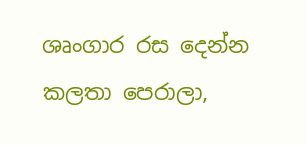ශෘංගාර රස දෙන්න කලතා පෙරාලා,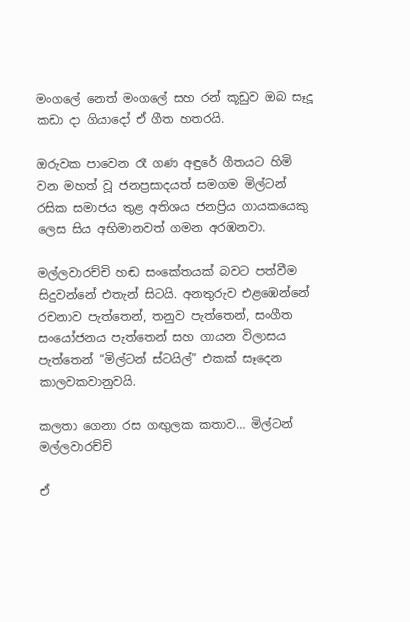මංගලේ නෙත් මංගලේ සහ රන් කූඩුව ඔබ සෑදූ කඩා දා ගියාදෝ ඒ ගීත හතරයි.

ඔරුවක පාවෙන රෑ ගණ අඳුරේ ගීතයට හිමි වන මහත් වූ ජනප්‍රසාදයත් සමගම මිල්ටන් රසික සමාජය තුළ අතිශය ජනප්‍රිය ගායකයෙකු ලෙස සිය අභිමානවත් ගමන අරඹනවා.

මල්ලවාරච්චි හඬ සංකේතයක් බවට පත්වීම සිදුවන්නේ එතැන් සිටයි. අනතුරුව එළඹෙන්නේ රචනාව පැත්තෙන්, තනුව පැත්තෙන්, සංගීත සංයෝජනය පැත්තෙන් සහ ගායන විලාසය පැත්තෙන් “මිල්ටන් ස්ටයිල්” එකක් සෑදෙන කාලවකවානුවයි.

කලතා ගෙනා රස ගඟුලක කතාව… මිල්ටන් මල්ලවාරච්චි

ඒ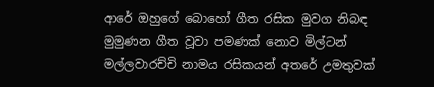ආරේ ඔහුගේ බොහෝ ගීත රසික මුවග නිබඳ මුමුණන ගීත වූවා පමණක් නොව මිල්ටන් මල්ලවාරච්චි නාමය රසිකයන් අතරේ උමතුවක්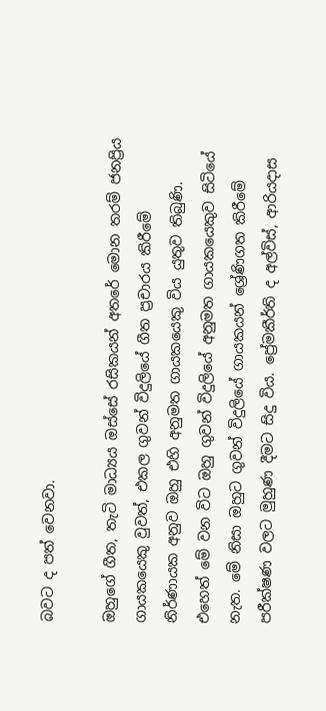බවට ද පත් වෙනවා.

ඔහුගේ ගීත, තැටි මාධ්‍යය ඔස්සේ රසිකයන් අතරේ මොන තරම් ජනප්‍රිය ගායකයෙකු වුවත්, එකල ගුවන් විදුලියේ ගීත ප්‍රචාරය කිරීමේ නිර්ණායක අනුව ඔහු එහි අනුමත ගායකයෙකු විය යුතුව තිබුණි. එහෙත් මේ වන විට ඔහු ගුවන් විදුලියේ අනුමත ගායකයෙකුව සිටියේ නැත. මේ නිසා ඔහුට ගුවන් විදුලියේ ගායකයන් ශ්‍රේණිගත කිරීමේ පරීක්ෂණ වලට මුහුණ දීමට සිදු විය. ප්‍රේමකීර්ති ද අල්විස්, ආරියදාස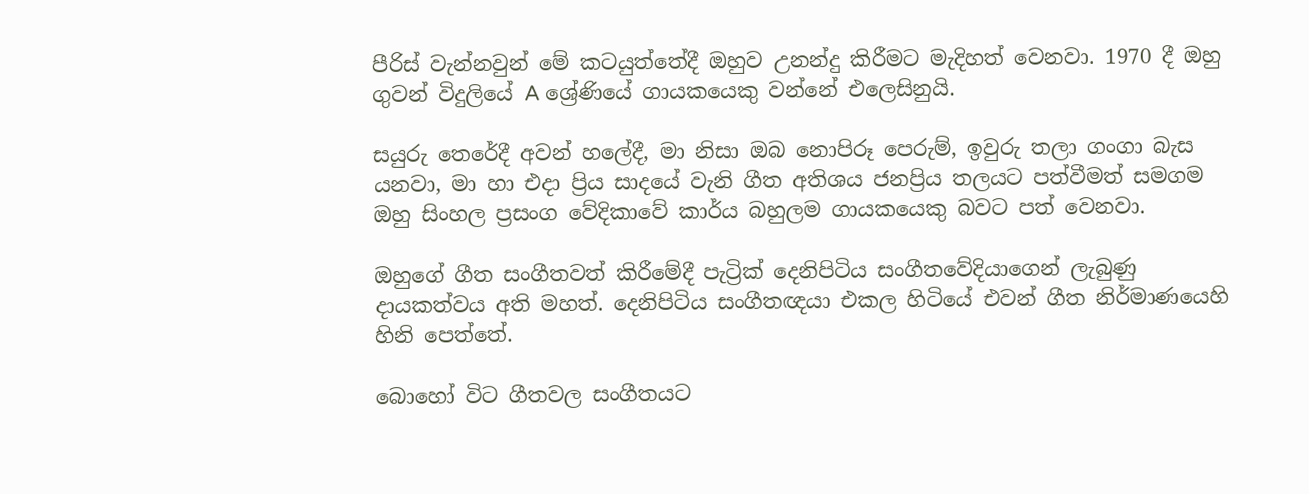පීරිස් වැන්නවුන් මේ කටයුත්තේදී ඔහුව උනන්දු කිරීමට මැදිහත් වෙනවා. 1970 දී ඔහු ගුවන් විදුලියේ A ශ්‍රේණියේ ගායකයෙකු වන්නේ එලෙසිනුයි.

සයුරු තෙරේදී අවන් හලේදී, මා නිසා ඔබ නොපිරූ පෙරුම්, ඉවුරු තලා ගංගා බැස යනවා, මා හා එදා ප්‍රිය සාදයේ වැනි ගීත අතිශය ජනප්‍රිය තලයට පත්වීමත් සමගම ඔහු සිංහල ප්‍රසංග වේදිකාවේ කාර්ය බහුලම ගායකයෙකු බවට පත් වෙනවා.

ඔහුගේ ගීත සංගීතවත් කිරීමේදී පැට්‍රික් දෙනිපිටිය සංගීතවේදියාගෙන් ලැබුණු දායකත්වය අති මහත්. දෙනිපිටිය සංගීතඥයා එකල හිටියේ එවන් ගීත නිර්මාණයෙහි හිනි පෙත්තේ.

බොහෝ විට ගීතවල සංගීතයට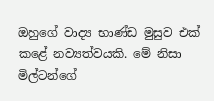ඔහුගේ වාද්‍ය භාණ්ඩ මුසුව එක් කළේ නව්‍යත්වයකි. මේ නිසා මිල්ටන්ගේ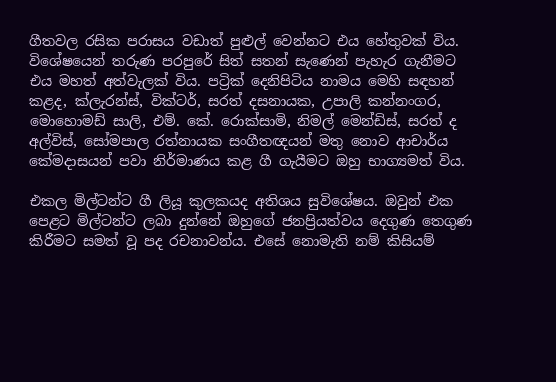ගීතවල රසික පරාසය වඩාත් පුළුල් වෙන්නට එය හේතුවක් විය. විශේෂයෙන් තරුණ පරපුරේ සිත් සතන් සැණෙන් පැහැර ගැනීමට එය මහත් අත්වැලක් විය. පට්‍රික් දෙනිපිටිය නාමය මෙහි සඳහන් කළද, ක්ලැරන්ස්, වික්ටර්, සරත් දසනායක, උපාලි කන්නංගර, මොහොමඩ් සාලි, එම්. කේ. රොක්සාමි, නිමල් මෙන්ඩිස්, සරත් ද අල්විස්, සෝමපාල රත්නායක සංගීතඥයන් මතු නොව ආචාර්ය කේමදාසයන් පවා නිර්මාණය කළ ගී ගැයීමට ඔහු භාග්‍යමත් විය.

එකල මිල්ටන්ට ගී ලියූ කුලකයද අතිශය සුවිශේෂය. ඔවුන් එක පෙළට මිල්ටන්ට ලබා දුන්නේ ඔහුගේ ජනප්‍රියත්වය දෙගුණ තෙගුණ කිරීමට සමත් වූ පද රචනාවන්ය. එසේ නොමැති නම් කිසියම්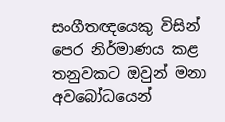සංගීතඥයෙකු විසින් පෙර නිර්මාණය කළ තනුවකට ඔවුන් මනා අවබෝධයෙන්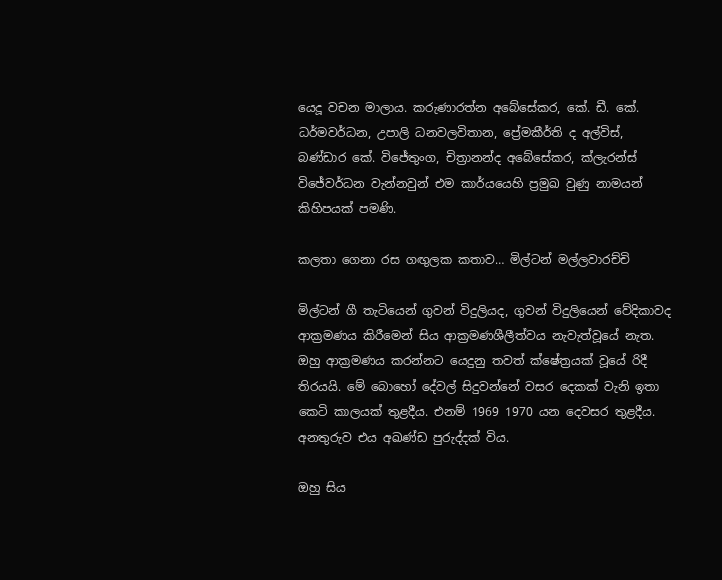යෙදූ වචන මාලාය. කරුණාරත්න අබේසේකර, කේ. ඩී. කේ. ධර්මවර්ධන, උපාලි ධනවලවිතාන, ප්‍රේමකීර්ති ද අල්විස්, බණ්ඩාර කේ. විජේතුංග, චිත්‍රානන්ද අබේසේකර, ක්ලැරන්ස් විජේවර්ධන වැන්නවුන් එම කාර්යයෙහි ප්‍රමුඛ වුණු නාමයන් කිහිපයක් පමණි.

කලතා ගෙනා රස ගඟුලක කතාව… මිල්ටන් මල්ලවාරච්චි

මිල්ටන් ගී තැටියෙන් ගුවන් විදුලියද, ගුවන් විදුලියෙන් වේදිකාවද ආක්‍රමණය කිරීමෙන් සිය ආක්‍රමණශීලීත්වය නැවැත්වූයේ නැත. ඔහු ආක්‍රමණය කරන්නට යෙදුනු තවත් ක්ෂේත්‍රයක් වූයේ රිදී තිරයයි. මේ බොහෝ දේවල් සිදුවන්නේ වසර දෙකක් වැනි ඉතා කෙටි කාලයක් තුළදීය. එනම් 1969 1970 යන දෙවසර තුළදීය. අනතුරුව එය අඛණ්ඩ පුරුද්දක් විය.

ඔහු සිය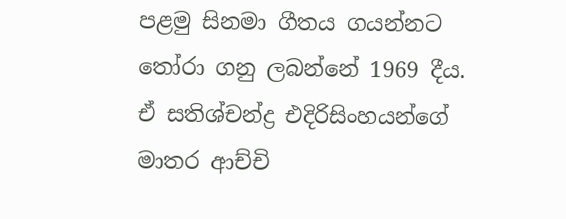පළමු සිනමා ගීතය ගයන්නට තෝරා ගනු ලබන්නේ 1969 දීය. ඒ සතිශ්චන්ද්‍ර එදිරිසිංහයන්ගේ මාතර ආච්චි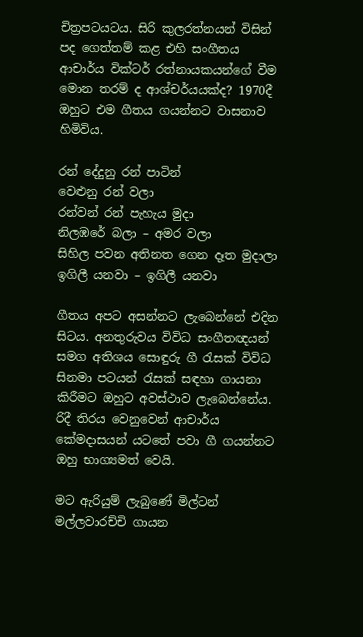චිත්‍රපටයටය. සිරි කුලරත්නයන් විසින් පද ගෙත්තම් කළ එහි සංගීතය ආචාර්ය වික්ටර් රත්නායකයන්ගේ වීම මොන තරම් ද ආශ්චර්යයක්ද? 1970දී ඔහුට එම ගීතය ගයන්නට වාසනාව හිමිවිය.

රන් දේදුනු රන් පාටින්
වෙළුනු රන් වලා
රන්වන් රන් පැහැය මුදා
නිලඹරේ බලා – අමර වලා
සිහිල පවන අතිනත ගෙන දෑත මුදාලා
ඉගිලී යනවා – ඉගිලී යනවා

ගීතය අපට අසන්නට ලැබෙන්නේ එදින සිටය. අනතුරුවය විවිධ සංගීතඥයන් සමග අතිශය සොඳුරු ගී රැසක් විවිධ සිනමා පටයන් රැසක් සඳහා ගායනා කිරීමට ඔහුට අවස්ථාව ලැබෙන්නේය. රිදී තිරය වෙනුවෙන් ආචාර්ය කේමදාසයන් යටතේ පවා ගී ගයන්නට ඔහු භාග්‍යමත් වෙයි.

මට ඇරියුම් ලැබුණේ මිල්ටන් මල්ලවාරච්චි ගායන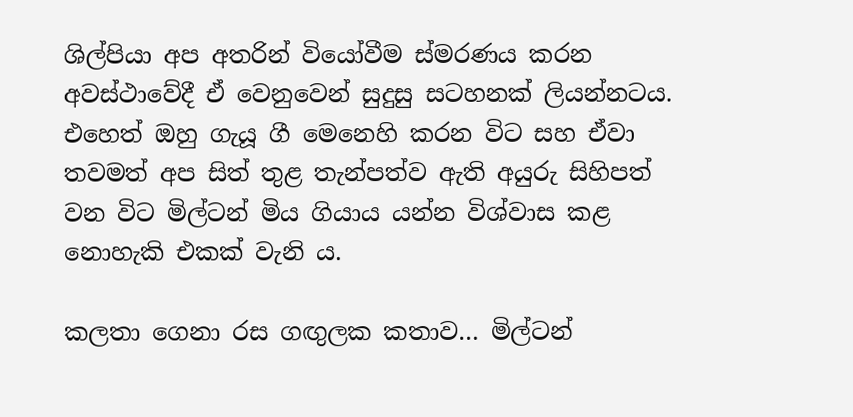ශිල්පියා අප අතරින් වියෝවීම ස්මරණය කරන අවස්ථාවේදී ඒ වෙනුවෙන් සුදුසු සටහනක් ලියන්නටය. එහෙත් ඔහු ගැයූ ගී මෙනෙහි කරන විට සහ ඒවා තවමත් අප සිත් තුළ තැන්පත්ව ඇති අයුරු සිහිපත් වන විට මිල්ටන් මිය ගියාය යන්න විශ්වාස කළ නොහැකි එකක් වැනි ය.

කලතා ගෙනා රස ගඟුලක කතාව… මිල්ටන්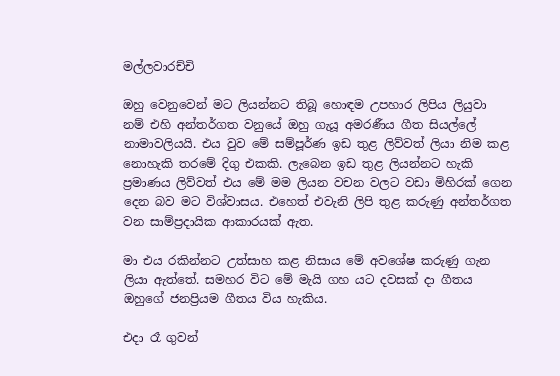මල්ලවාරච්චි

ඔහු වෙනුවෙන් මට ලියන්නට තිබූ හොඳම උපහාර ලිපිය ලියුවා නම් එහි අන්තර්ගත වනුයේ ඔහු ගැයූ අමරණීය ගීත සියල්ලේ නාමාවලියයි. එය වුව මේ සම්පූර්ණ ඉඩ තුළ ලිව්වත් ලියා නිම කළ නොහැකි තරමේ දිගු එකකි. ලැබෙන ඉඩ තුළ ලියන්නට හැකි ප්‍රමාණය ලිව්වත් එය මේ මම ලියන වචන වලට වඩා මිහිරක් ගෙන දෙන බව මට විශ්වාසය. එහෙත් එවැනි ලිපි තුළ කරුණු අන්තර්ගත වන සාම්ප්‍රදායික ආකාරයක් ඇත.

මා එය රකින්නට උත්සාහ කළ නිසාය මේ අවශේෂ කරුණු ගැන ලියා ඇත්තේ. සමහර විට මේ මැයි ගහ යට දවසක් දා ගීතය ඔහුගේ ජනප්‍රියම ගීතය විය හැකිය.

එදා රෑ ගුවන්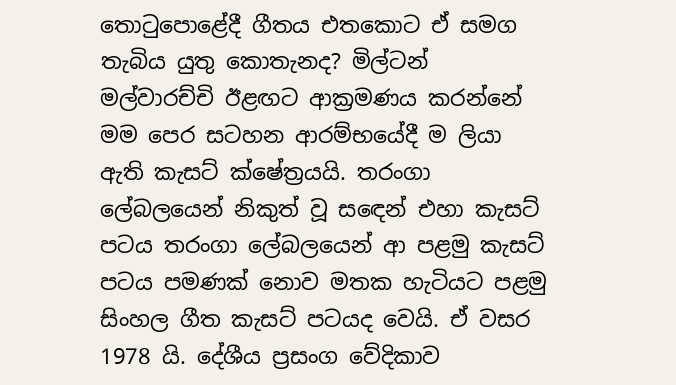තොටුපොළේදී ගීතය එතකොට ඒ සමග තැබිය යුතු කොතැනද? මිල්ටන් මල්වාරච්චි ඊළඟට ආක්‍රමණය කරන්නේ මම පෙර සටහන ආරම්භයේදී ම ලියා ඇති කැසට් ක්ෂේත්‍රයයි. තරංගා ලේබලයෙන් නිකුත් වූ සඳෙන් එහා කැසට් පටය තරංගා ලේබලයෙන් ආ පළමු කැසට් පටය පමණක් නොව මතක හැටියට පළමු සිංහල ගීත කැසට් පටයද වෙයි. ඒ වසර 1978 යි. දේශීය ප්‍රසංග වේදිකාව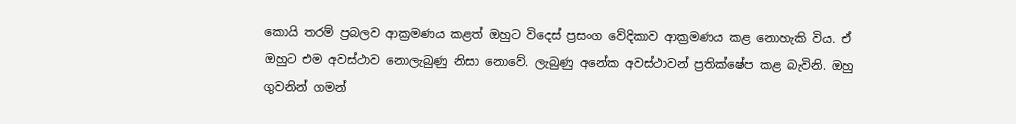කොයි තරම් ප්‍රබලව ආක්‍රමණය කළත් ඔහුට විදෙස් ප්‍රසංග වේදිකාව ආක්‍රමණය කළ නොහැකි විය. ඒ ඔහුට එම අවස්ථාව නොලැබුණු නිසා නොවේ. ලැබුණු අනේක අවස්ථාවන් ප්‍රතික්ෂේප කළ බැවිනි. ඔහු ගුවනින් ගමන්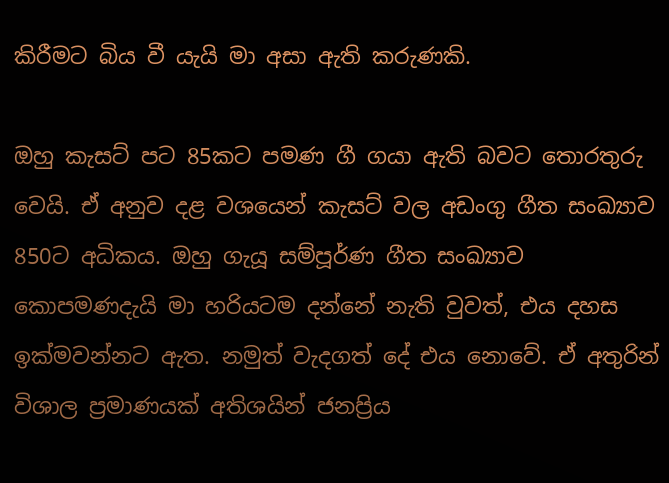කිරීමට බිය වී යැයි මා අසා ඇති කරුණකි.

ඔහු කැසට් පට 85කට පමණ ගී ගයා ඇති බවට තොරතුරු වෙයි. ඒ අනුව දළ වශයෙන් කැසට් වල අඩංගු ගීත සංඛ්‍යාව 850ට අධිකය. ඔහු ගැයූ සම්පූර්ණ ගීත සංඛ්‍යාව කොපමණදැයි මා හරියටම දන්නේ නැති වුවත්, එය දහස ඉක්මවන්නට ඇත. නමුත් වැදගත් දේ එය නොවේ. ඒ අතුරින් විශාල ප්‍රමාණයක් අතිශයින් ජනප්‍රිය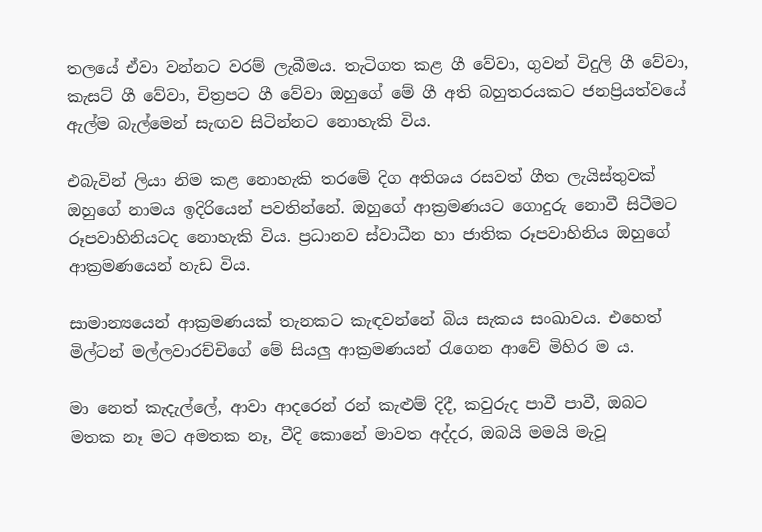තලයේ ඒවා වන්නට වරම් ලැබීමය. තැටිගත කළ ගී වේවා, ගුවන් විදුලි ගී වේවා, කැසට් ගී වේවා, චිත්‍රපට ගී වේවා ඔහුගේ මේ ගී අති බහුතරයකට ජනප්‍රියත්වයේ ඇල්ම බැල්මෙන් සැඟව සිටින්නට නොහැකි විය.

එබැවින් ලියා නිම කළ නොහැකි තරමේ දිග අතිශය රසවත් ගීත ලැයිස්තුවක් ඔහුගේ නාමය ඉදිරියෙන් පවතින්නේ. ඔහුගේ ආක්‍රමණයට ගොදුරු නොවී සිටීමට රූපවාහිනියටද නොහැකි විය. ප්‍රධානව ස්වාධීන හා ජාතික රූපවාහිනිය ඔහුගේ ආක්‍රමණයෙන් හැඩ විය.

සාමාන්‍යයෙන් ආක්‍රමණයක් තැනකට කැඳවන්නේ බිය සැකය සංඛාවය. එහෙත් මිල්ටන් මල්ලවාරච්චිගේ මේ සියලු ආක්‍රමණයන් රැගෙන ආවේ මිහිර ම ය.

මා නෙත් කැදැල්ලේ, ආවා ආදරෙන් රන් කැළුම් දිදී, කවුරුද පාවී පාවී, ඔබට මතක නෑ මට අමතක නෑ, වීදි කොනේ මාවත අද්දර, ඔබයි මමයි මැවූ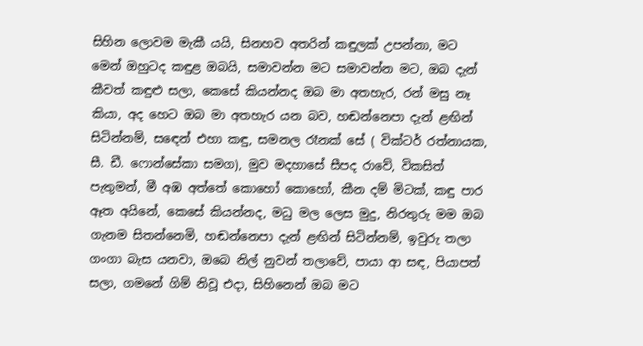සිහින ලොවම මැකී යයි, සිනහව අතරින් කඳුලක් උපන්නා, මට මෙන් ඔහුටද කඳුළ ඔබයි, සමාවන්න මට සමාවන්න මට, ඔබ දැන් කීවත් කඳුළු සලා, කෙසේ කියන්නද ඔබ මා අතහැර, රන් මසු නෑ කියා, අද හෙට ඔබ මා අතහැර යන බව, හඬන්නෙපා දැන් ළඟින් සිටින්නම්, සඳෙන් එහා කඳු, සමනල රෑනක් සේ ( වික්ටර් රත්නායක, සී. ඩී. ෆොන්සේකා සමග), මුව මදහාසේ සීපද රාවේ, විකසිත් පැතුමන්, මී අඹ අත්තේ කොහෝ කොහෝ, කීන දම් මිටක්, කඳු පාර ඈත අයිනේ, කෙසේ කියන්නද, මධු මල ලෙස මුදු, නිරතුරු මම ඔබ ගැනම සිතන්නෙමි, හඬන්නෙපා දැන් ළඟින් සිටින්නම්, ඉවුරු තලා ගංගා බැස යනවා, ඔබෙ නිල් නුවන් තලාවේ, පායා ආ සඳ, පියාපත් සලා, ගමනේ ගිම් නිවූ එදා, සිහිනෙන් ඔබ මට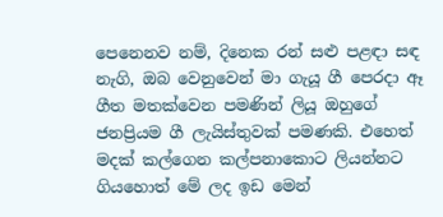පෙනෙනව නම්, දිනෙක රන් සළු පළඳා සඳ නැගි, ඔබ වෙනුවෙන් මා ගැයූ ගී පෙරදා ඈ ගීත මතක්වෙන පමණින් ලියූ ඔහුගේ ජනප්‍රියම ගී ලැයිස්තුවක් පමණකි. එහෙත් මදක් කල්ගෙන කල්පනාකොට ලියන්නට ගියහොත් මේ ලද ඉඩ මෙන්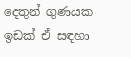දෙතුන් ගුණයක ඉඩක් ඒ සඳහා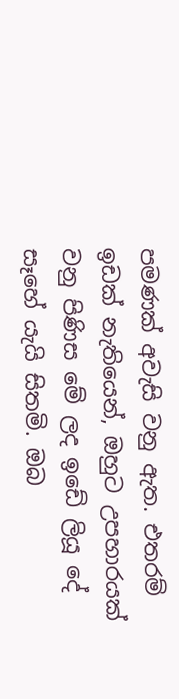පමණක් අවැසි වනු ඇත. එතරම් ඉඩක් නැතියෙන්, ඔහුට උපහාරයක් වනු පිණිස මේ ලද ඉඩේ ලියූ දේ සෑහේ යැයි සිතමි. ඔබ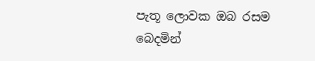පැතූ ලොවක ඔබ රසම බෙදමින්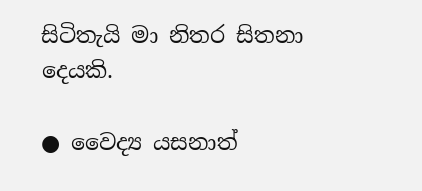සිටිතැයි මා නිතර සිතනා දෙයකි.

● වෛද්‍ය යසනාත්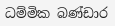ධම්මික බණ්ඩාර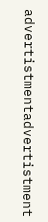advertistmentadvertistment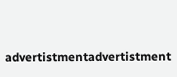advertistmentadvertistment